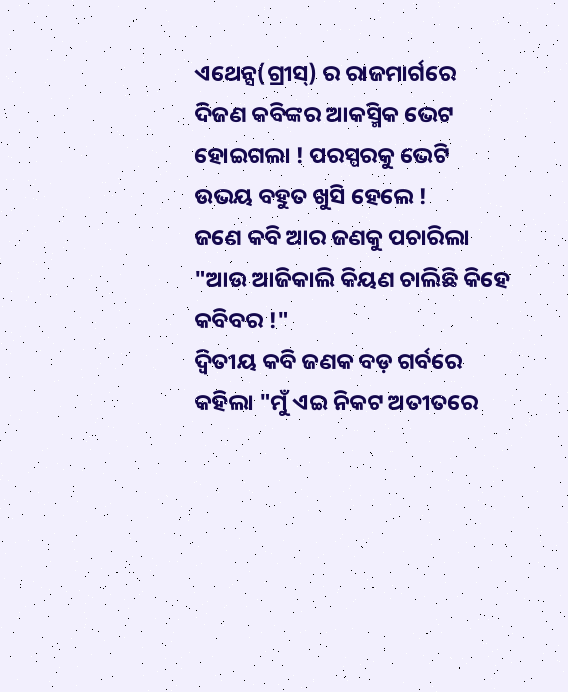ଏଥେନ୍ସ(ଗ୍ରୀସ୍) ର ରାଜମାର୍ଗରେ ଦିଜଣ କବିଙ୍କର ଆକସ୍ମିକ ଭେଟ ହୋଇଗଲା ! ପରସ୍ପରକୁ ଭେଟି ଉଭୟ ବହୁତ ଖୁସି ହେଲେ !
ଜଣେ କବି ଆର ଜଣକୁ ପଚାରିଲା
"ଆଉ ଆଜିକାଲି କିୟଣ ଚାଲିଛି କିହେ କବିବର !"
ଦ୍ବିତୀୟ କବି ଜଣକ ବଡ଼ ଗର୍ବରେ କହିଲା "ମୁଁ ଏଇ ନିକଟ ଅତୀତରେ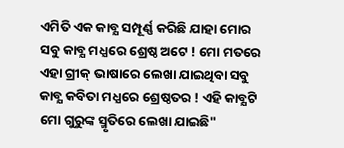ଏମିତି ଏକ କାବ୍ଯ ସମ୍ପୂର୍ଣ୍ଣ କରିଛି ଯାହା ମୋର ସବୁ କାବ୍ଯ ମଧ୍ଯରେ ଶ୍ରେଷ୍ଠ ଅଟେ ! ମୋ ମତରେ ଏହା ଗ୍ରୀକ୍ ଭାଷାରେ ଲେଖା ଯାଇଥିବା ସବୁ କାବ୍ଯ କବିତା ମଧ୍ଯରେ ଶ୍ରେଷ୍ଠତର ! ଏହି କାବ୍ଯଟି ମୋ ଗୁରୁଙ୍କ ସ୍ମୃତିରେ ଲେଖା ଯାଇଛି"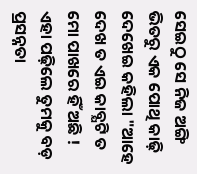ସେଇଠୁ ସେ ନିଜ ଅଙ୍ଗି ଭିତରୁ ଏକ ପୋଥି କାଢ଼ି ଦେଖେଇ କହିଲା "ଆହେ ଦେଖ ତ ଏଇ କାବ୍ଯଟି ତ ମୋ ପାଖରେ ହିଁ ଅଛି ! ଏହା ପଢ଼ିଲେ ତୁମକୁ ବଡ଼ ପ୍ରସନ୍ନତା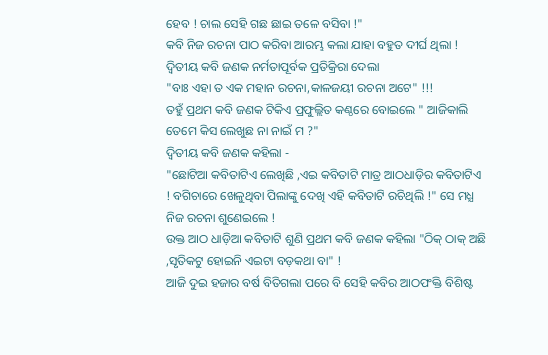ହେବ ! ଚାଲ ସେହି ଗଛ ଛାଇ ତଳେ ବସିବା !"
କବି ନିଜ ରଚନା ପାଠ କରିବା ଆରମ୍ଭ କଲା ଯାହା ବହୁତ ଦୀର୍ଘ ଥିଲା !
ଦ୍ବିତୀୟ କବି ଜଣକ ନର୍ମତାପୂର୍ବକ ପ୍ରତିକ୍ରିରା ଦେଲା
"ବାଃ ଏହା ତ ଏକ ମହାନ ରଚନା,କାଳଜୟୀ ରଚନା ଅଟେ" !!!
ତହୁଁ ପ୍ରଥମ କବି ଜଣକ ଟିକିଏ ପ୍ରଫୁଲ୍ଲିତ କଣ୍ଠରେ ବୋଇଲେ " ଆଜିକାଲି ତେମେ କିସ ଲେଖୁଛ ନା ନାଇଁ ମ ?"
ଦ୍ବିତୀୟ କବି ଜଣକ କହିଲା -
"ଛୋଟିଆ କବିତାଟିଏ ଲେଖିଛି ,ଏଇ କବିତାଟି ମାତ୍ର ଆଠଧାଡ଼ିର କବିତାଟିଏ ! ବଗିଚାରେ ଖେଳୁଥିବା ପିଲାଙ୍କୁ ଦେଖି ଏହି କବିତାଟି ରଚିଥିଲି !" ସେ ମଧ୍ଯ ନିଜ ରଚନା ଶୁଣେଇଲେ !
ଉକ୍ତ ଆଠ ଧାଡ଼ିଆ କବିତାଟି ଶୁଣି ପ୍ରଥମ କବି ଜଣକ କହିଲା "ଠିକ୍ ଠାକ୍ ଅଛି ,ସୃତିକଟୁ ହୋଇନି ଏଇଟା ବଡ଼କଥା ବା" !
ଆଜି ଦୁଇ ହଜାର ବର୍ଷ ବିତିଗଲା ପରେ ବି ସେହି କବିର ଆଠପଂକ୍ତି ବିଶିଷ୍ଟ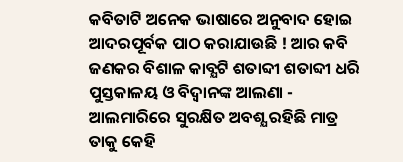କବିତାଟି ଅନେକ ଭାଷାରେ ଅନୁବାଦ ହୋଇ ଆଦରପୂର୍ବକ ପାଠ କରାଯାଉଛି ! ଆର କବି ଜଣକର ବିଶାଳ କାବ୍ଯଟି ଶତାବ୍ଦୀ ଶତାବ୍ଦୀ ଧରି ପୁସ୍ତକାଳୟ ଓ ବିଦ୍ବାନଙ୍କ ଆଲଣା - ଆଲମାରିରେ ସୁରକ୍ଷିତ ଅବଶ୍ଯ ରହିଛି ମାତ୍ର ତାକୁ କେହି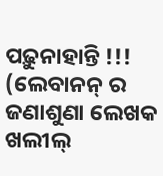ପଢ଼ୁନାହାନ୍ତି !!!
(ଲେବାନନ୍ ର ଜଣାଶୁଣା ଲେଖକ ଖଲୀଲ୍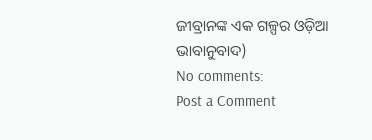ଜୀବ୍ରାନଙ୍କ ଏକ ଗଳ୍ପର ଓଡ଼ିଆ ଭାବାନୁବାଦ)
No comments:
Post a Comment